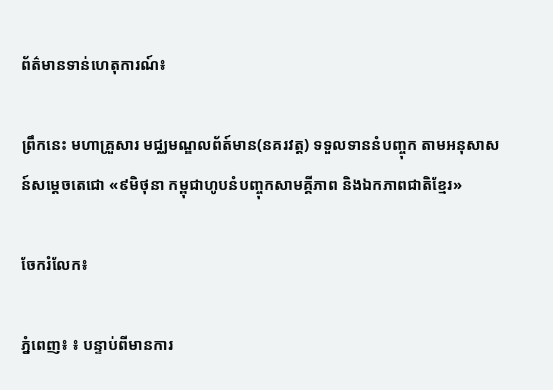ព័ត៌មានទាន់ហេតុការណ៍៖

ព្រឹកនេះ មហាគ្រួសារ មជ្ឈមណ្ឌលព័ត៍មាន(នគរវត្ត) ទទួលទាននំបញ្ចុក តាមអនុសាសន៍សម្តេចតេជោ «៩មិថុនា កម្ពុជាហូបនំបញ្ចុកសាមគ្គីភាព និងឯកភាពជាតិខ្មែរ»

ចែករំលែក៖

ភ្នំពេញ៖ ៖ បន្ទាប់ពីមានការ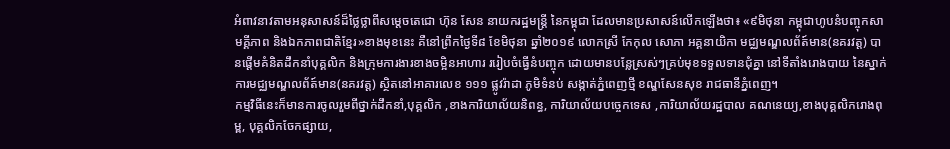អំពាវនាវតាមអនុសាសន៍ដ៏ថ្លៃថ្លាពីសម្តេចតេជោ ហ៊ុន សែន នាយករដ្ឋមន្ត្រី នៃកម្ពុជា ដែលមានប្រសាសន៍លើកឡើងថា៖ «៩មិថុនា កម្ពុជាហូបនំបញ្ចុកសាមគ្គីភាព និងឯកភាពជាតិខ្មែរ»ខាងមុខនេះ គឺនៅព្រឹកថ្ងៃទី៨ ខែមិថុនា ឆ្នាំ២០១៩ លោកស្រី កែកុល សោភា អគ្គនាយិកា មជ្ឈមណ្ឌលព័ត៍មាន(នគរវត្ត) បានផ្តើមគំនិតដឹកនាំបុគ្គលិក និងក្រុមការងារខាងចម្អិនអាហារ ររៀបចំធ្វើនំបញ្ចុក ដោយមានបន្លែស្រស់ៗគ្រប់មុខទទួលទានជុំគ្នា នៅទីតាំងរោងបាយ នៃស្នាក់ការមជ្ឈមណ្ឌលព័ត៍មាន(នគរវត្ត) ស្ថិតនៅអាគារលេខ ១១១ ផ្លូវរ៉ាដា ភូមិទំនប់ សង្កាត់ភ្នំពេញថ្មី ខណ្ឌសែនសុខ រាជធានីភ្នំពេញ។
កម្មវិធីនេះក៏មានការចូលរួមពីថ្នាក់ដឹកនាំ,បុគ្គលិក ,ខាងការិយាល័យនិពន្ធ, ការិយាល័យបច្ចេកទេស ,ការិយាល័យរដ្ឋបាល គណនេយ្យ,ខាងបុគ្គលិករោងពុម្ព, បុគ្គលិកចែកផ្សាយ,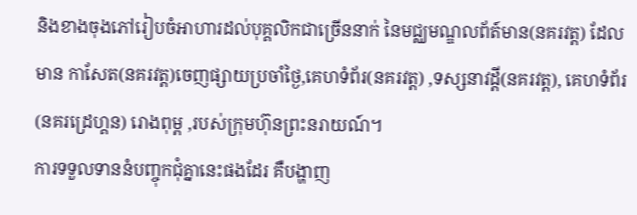និងខាងចុងភៅរៀបចំអាហារដល់បុគ្គលិកជាច្រើននាក់ នៃមជ្ឈមណ្ឌលព័ត៍មាន(នគរវត្ត) ដែលមាន កាសែត(នគរវត្ត)ចេញផ្សាយប្រចាំថ្ងៃ,គេហទំព័រ(នគរវត្ត) ,ទស្សនាវដ្តី(នគរវត្ត), គេហទំព័រ(នគរដ្រេហ្គន) រោងពុម្ព ,របស់ក្រុមហ៊ុនព្រះនរាយណ៍។
ការទទួលទាននំបញ្ចុកជុំគ្នានេះផងដែរ គឺបង្ហាញ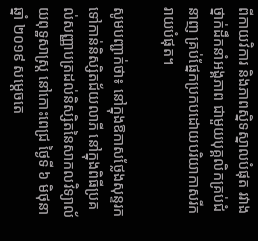ពីកាយវិការ និងភាពស្និទស្នាលបំផុត រវាងថ្នាក់ដឹកនាំអង្គភាព ជាមួយបុគ្គលិកគ្រប់ជំនាញ គ្រប់ផ្នែកប្រកបដោយបរិយាកាសរីករាយបំផុត។

សូមបញ្ជាក់ថា៖ នៅក្នុងឱកាសថ្លែងសុន្ទរកទៅកាន់និស្សិតជ័យលាភី នៅក្នុងពិធីប្រគល់សញ្ញាបត្រដល់និស្សិតនៃសាកលវិទ្យាល័យពុទ្ឋសាស្រ្ត នៅកោះពេជ្រ ថ្ងៃទី ៦ មិថុនា ឆ្នាំ ២០១៩ សម្តេចតេ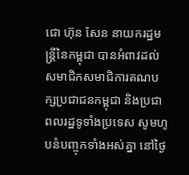ជោ ហ៊ុន សែន នាយករដ្ឋមន្រ្តីនៃកម្ពុជា បានអំពាវដល់សមាជិកសមាជិការគណបក្សប្រជាជនកម្ពុជា និងប្រជាពលរដ្ឋទូទាំងប្រទេស សូមហូបនំបញ្ចុកទាំងអស់គ្នា នៅថ្ងៃ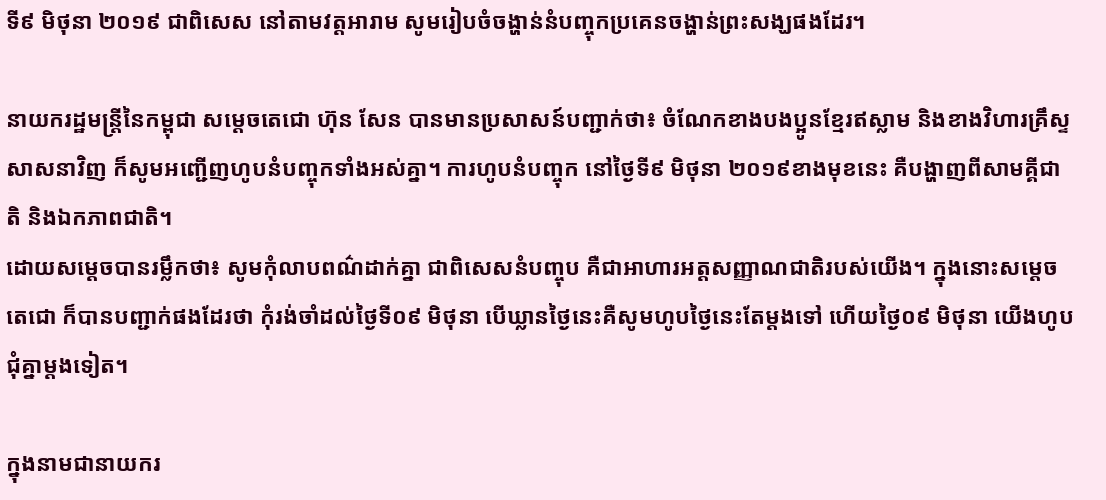ទី៩ មិថុនា ២០១៩ ជាពិសេស នៅតាមវត្តអារាម សូមរៀបចំចង្ហាន់នំបញ្ចុកប្រគេនចង្ហាន់ព្រះសង្ឃផងដែរ។

នាយករដ្ឋមន្ត្រីនៃកម្ពុជា សម្តេចតេជោ ហ៊ុន សែន បានមានប្រសាសន៍បញ្ជាក់ថា៖ ចំណែកខាងបងប្អូនខ្មែរឥស្លាម និងខាងវិហារគ្រឹស្ទសាសនាវិញ ក៏សូមអញ្ជើញហូបនំបញ្ចុកទាំងអស់គ្នា។ ការហូបនំបញ្ចុក នៅថ្ងៃទី៩ មិថុនា ២០១៩ខាងមុខនេះ គឺបង្ហាញពីសាមគ្គីជាតិ និងឯកភាពជាតិ។
ដោយសម្តេចបានរម្លឹកថា៖ សូមកុំលាបពណ៌ដាក់គ្នា ជាពិសេសនំបញ្ចុប គឺជាអាហារអត្តសញ្ញាណជាតិរបស់យើង។ ក្នុងនោះសម្ដេចតេជោ ក៏បានបញ្ជាក់ផងដែរថា កុំរង់ចាំដល់ថ្ងៃទី០៩ មិថុនា បើឃ្លានថ្ងៃនេះគឺសូមហូបថ្ងៃនេះតែម្តងទៅ ហើយថ្ងៃ០៩ មិថុនា យើងហូបជុំគ្នាម្ដងទៀត។

ក្នុងនាមជានាយករ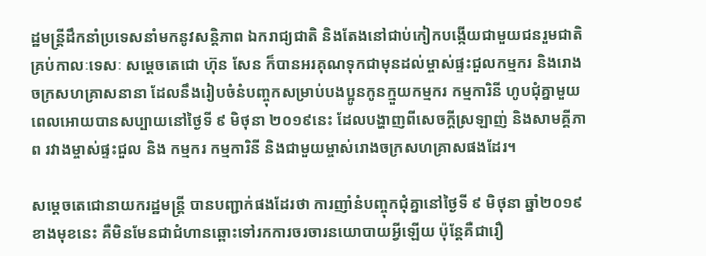ដ្ឋមន្ត្រីដឹកនាំប្រទេសនាំមកនូវសន្តិភាព ឯករាជ្យជាតិ និងតែងនៅជាប់កៀកបង្កើយជាមួយជនរួមជាតិគ្រប់កាលៈទេសៈ សម្តេចតេជោ ហ៊ុន សែន ក៏បានអរគុណទុកជាមុនដល់ម្ចាស់ផ្ទះជួលកម្មករ និងរោងចក្រសហគ្រាសនានា ដែលនឹងរៀបចំនំបញ្ចុកសម្រាប់បងប្អូនកូនក្មួយកម្មករ កម្មការិនី ហូបជុំគ្នាមួយពេលអោយបានសប្បាយនៅថ្ងៃទី ៩ មិថុនា ២០១៩នេះ ដែលបង្ហាញពីសេចក្តីស្រឡាញ់ និងសាមគ្គីភាព រវាងម្ចាស់ផ្ទះជួល និង កម្មករ កម្មការិនី និងជាមួយម្ចាស់រោងចក្រសហគ្រាសផងដែរ។

សម្តេចតេជោនាយករដ្ឋមន្រ្តី បានបញ្ជាក់ផងដែរថា ការញាំនំបញ្ចុកជុំគ្នានៅថ្ងៃទី ៩ មិថុនា ឆ្នាំ២០១៩ខាងមុខនេះ គឺមិនមែនជាជំហានឆ្ពោះទៅរកការចរចារនយោបាយអ្វីឡើយ ប៉ុន្តែគឺជារឿ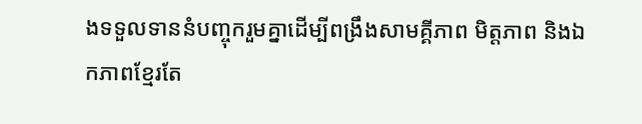ងទទួលទាននំបញ្ចុករួមគ្នាដើម្បីពង្រឹងសាមគ្គីភាព មិត្តភាព និងឯកភាពខ្មែរតែ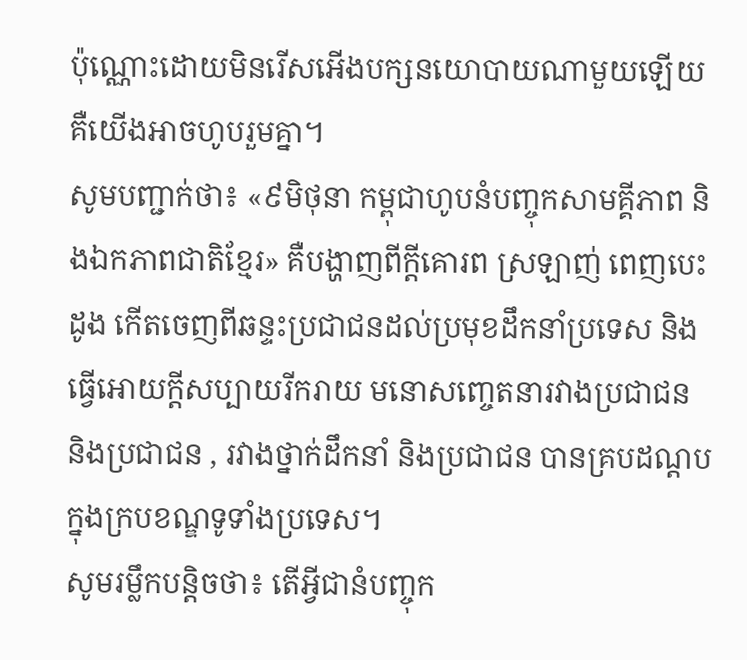ប៉ុណ្ណោះដោយមិនរើសអើងបក្សនយោបាយណាមួយឡើយ គឺយើងអាចហូបរួមគ្នា។
សូមបញ្ជាក់ថា៖ «៩មិថុនា កម្ពុជាហូបនំបញ្ចុកសាមគ្គីភាព និងឯកភាពជាតិខ្មែរ» គឺបង្ហាញពីក្តីគោរព ស្រឡាញ់ ពេញបេះដូង កើតចេញពីឆន្ទះប្រជាជនដល់ប្រមុខដឹកនាំប្រទេស និងធ្វើអោយក្តីសប្បាយរីករាយ មនោសញ្ចេតនារវាងប្រជាជន និងប្រជាជន , រវាងថ្នាក់ដឹកនាំ និងប្រជាជន បានគ្របដណ្តបក្នុងក្របខណ្ឌទូទាំងប្រទេស។
សូមរម្លឹកបន្តិចថា៖ តើអ្វីជានំបញ្ចុក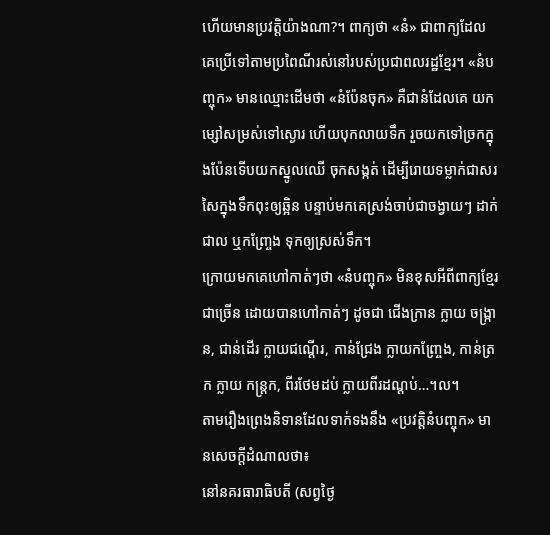ហើយមានប្រវត្តិយ៉ាងណា?។ ពាក្យថា «នំ» ជាពាក្យដែលគេប្រើទៅតាមប្រពៃណីរស់នៅរបស់ប្រជាពលរដ្ឋខ្មែរ។ «នំបញ្ចុក» មានឈ្មោះដើមថា «នំប៉ែនចុក» គឺជានំដែលគេ យកម្សៅសម្រស់ទៅស្ងោរ ហើយបុកលាយទឹក រួចយកទៅច្រកក្នុងប៉ែនទើបយកស្នូលឈើ ចុកសង្កត់ ដើម្បីរោយទម្លាក់ជាសរសៃក្នុងទឹកពុះឲ្យឆ្អិន បន្ទាប់មកគេស្រង់ចាប់ជាចង្វាយៗ ដាក់ជាល ឬកញ្ច្រែង ទុកឲ្យស្រស់ទឹក។
ក្រោយមកគេហៅកាត់ៗថា «នំបញ្ចុក» មិនខុសអីពីពាក្យខ្មែរជាច្រើន ដោយបានហៅកាត់ៗ ដូចជា ជើងក្រាន ក្លាយ ចង្ក្រាន, ជាន់ដើរ ក្លាយជណ្តើរ, កាន់ជ្រែង ក្លាយកញ្ច្រែង, កាន់ត្រក ក្លាយ កន្ត្រក, ពីរថែមដប់ ក្លាយពីរដណ្តប់…។ល។
តាមរឿងព្រេងនិទានដែលទាក់ទងនឹង «ប្រវត្តិនំបញ្ចុក» មានសេចក្តីដំណាលថា៖
នៅនគរធារាធិបតី (សព្វថ្ងៃ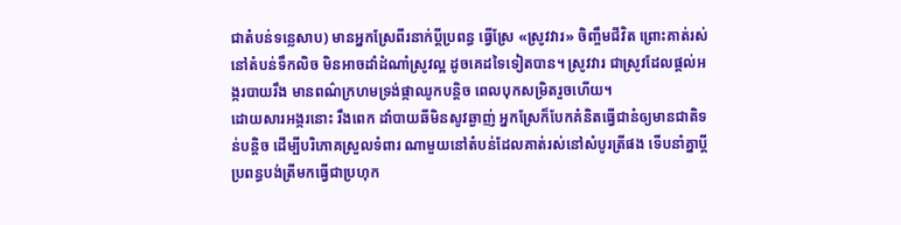ជាតំបន់ទន្លេសាប) មានអ្នកស្រែពីរនាក់ប្តីប្រពន្ធ ធ្វើស្រែ «ស្រូវវារ» ចិញ្ចឹមជីវិត ព្រោះគាត់រស់នៅតំបន់ទឹកលិច មិនអាចដាំដំណាំស្រូវល្អ ដូចគេដទៃទៀតបាន។ ស្រូវវារ ជាស្រូវដែលផ្តល់អង្ករបាយរឹង មានពណ៌ក្រហមទ្រង់ផ្កាឈូកបន្តិច ពេលបុកសម្រិតរួចហើយ។
ដោយសារអង្ករនោះ រឹងពេក ដាំបាយឆីមិនសូវឆ្ងាញ់ អ្នកស្រែក៏បែកគំនិតធ្វើជានំឲ្យមានជាតិទន់បន្តិច ដើម្បីបរិភោគស្រួលទំពារ ណាមួយនៅតំបន់ដែលគាត់រស់នៅសំបូរត្រីផង ទើបនាំគ្នាប្តីប្រពន្ធបង់ត្រីមកធ្វើជាប្រហុក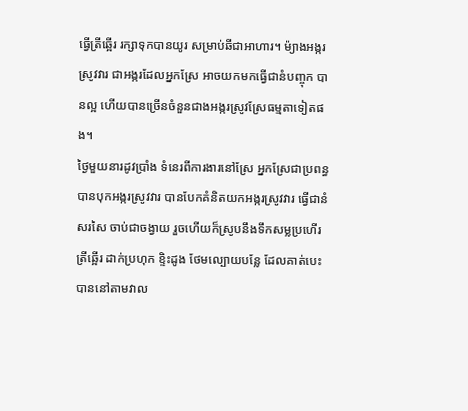ធ្វើត្រីឆ្អើរ រក្សាទុកបានយូរ សម្រាប់ឆីជាអាហារ។ ម៉្យាងអង្ករស្រូវវារ ជាអង្ករដែលអ្នកស្រែ អាចយកមកធ្វើជានំបញ្ចុក បានល្អ ហើយបានច្រើនចំនួនជាងអង្ករស្រូវស្រែធម្មតាទៀតផង។
ថ្ងៃមួយនារដូវប្រាំង ទំនេរពីការងារនៅស្រែ អ្នកស្រែជាប្រពន្ធ បានបុកអង្ករស្រូវវារ បានបែកគំនិតយកអង្ករស្រូវវារ ធ្វើជានំសរសៃ ចាប់ជាចង្វាយ រួចហើយក៏ស្រូបនឹងទឹកសម្លប្រហើរត្រីឆ្អើរ ដាក់ប្រហុក ខ្ទិះដូង ថែមល្បោយបន្លែ ដែលគាត់បេះបាននៅតាមវាល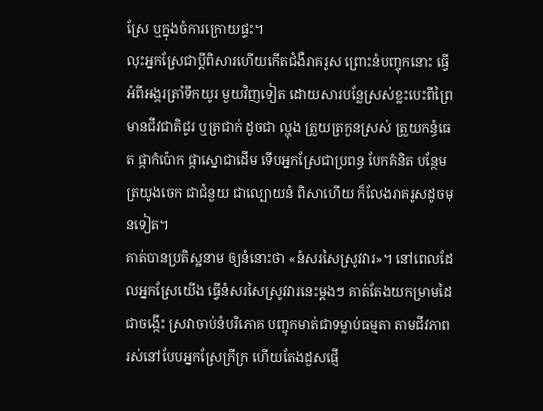ស្រែ ឬក្នុងចំការក្រោយផ្ទះ។
លុះអ្នកស្រែជាប្តីពិសារហើយកើតជំងឺរាគរូស ព្រោះនំបញ្ចុកនោះ ធ្វើអំពីអង្ករត្រាំទឹកយូរ មួយវិញទៀត ដោយសារបន្លែស្រស់ខ្លះបេះពីព្រៃមានជីវជាតិជូរ ឬត្រជាក់ ដូចជា ល្ហុង ត្រួយត្រកួនស្រស់ ត្រួយកន្ធំធេត ផ្កាកំប៉ោក ផ្កាស្នោជាដើម ទើបអ្នកស្រែជាប្រពន្ធ បែកគំនិត បន្ថែមត្រយូងចេក ជាជំនួយ ជាល្បោយនំ ពិសាហើយ ក៏លែងរាគរូសដូចមុនទៀត។
គាត់បានប្រតិស្ឋនាម ឲ្យនំនោះថា «នំសរសៃស្រូវវារ»។ នៅពេលដែលអ្នកស្រែយើង ធ្វើនំសរសៃស្រូវវារនេះម្តងៗ គាត់តែងយកម្រាមដៃ ជាចង្កើះ ស្រវាចាប់នំបរិភោគ បញ្ចុកមាត់ជាទម្លាប់ធម្មតា តាមជីវភាពរស់នៅបែបអ្នកស្រែក្រីក្រ ហើយតែងដួសផ្ញើ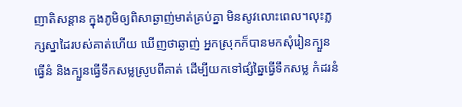ញាតិសន្តាន ក្នុងភូមិឲ្យពិសាឆ្ងាញ់មាត់គ្រប់គ្នា មិនសូវលោះពេល។លុះភ្លក្សស្នាដៃរបស់គាត់ហើយ ឃើញថាឆ្ងាញ់ អ្នកស្រុកក៏បានមកសុំរៀនក្បួនធ្វើនំ និងក្បួនធ្វើទឹកសម្លស្រូបពីគាត់ ដើម្បីយកទៅផ្សំឆ្នៃធ្វើទឹកសម្ល កំដរនំ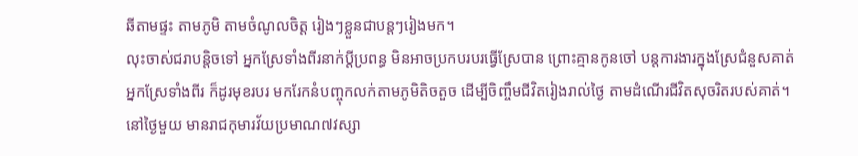ឆីតាមផ្ទះ តាមភូមិ តាមចំណូលចិត្ត រៀងៗខ្លួនជាបន្តៗរៀងមក។
លុះចាស់ជរាបន្តិចទៅ អ្នកស្រែទាំងពីរនាក់ប្តីប្រពន្ធ មិនអាចប្រកបរបរធ្វើស្រែបាន ព្រោះគ្មានកូនចៅ បន្តការងារក្នុងស្រែជំនួសគាត់ អ្នកស្រែទាំងពីរ ក៏ដូរមុខរបរ មករែកនំបញ្ចុកលក់តាមភូមិតិចតួច ដើម្បីចិញ្ចឹមជីវិតរៀងរាល់ថ្ងៃ តាមដំណើរជីវិតសុចរិតរបស់គាត់។
នៅថ្ងៃមួយ មានរាជកុមារវ័យប្រមាណ៧វស្សា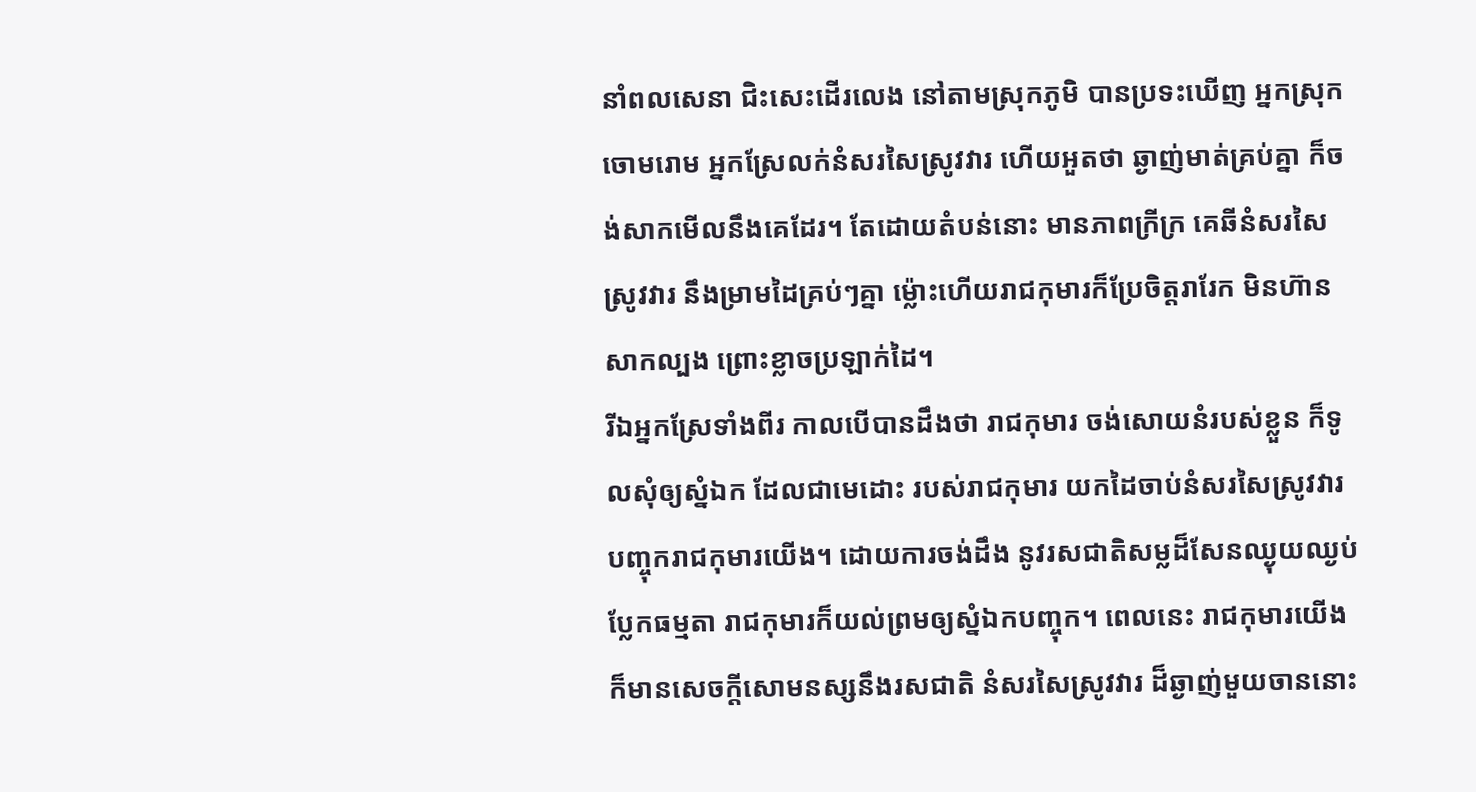នាំពលសេនា ជិះសេះដើរលេង នៅតាមស្រុកភូមិ បានប្រទះឃើញ អ្នកស្រុកចោមរោម អ្នកស្រែលក់នំសរសៃស្រូវវារ ហើយអួតថា ឆ្ងាញ់មាត់គ្រប់គ្នា ក៏ចង់សាកមើលនឹងគេដែរ។ តែដោយតំបន់នោះ មានភាពក្រីក្រ គេឆីនំសរសៃស្រូវវារ នឹងម្រាមដៃគ្រប់ៗគ្នា ម្ល៉ោះហើយរាជកុមារក៏ប្រែចិត្តរារែក មិនហ៊ានសាកល្បង ព្រោះខ្លាចប្រឡាក់ដៃ។
រីឯអ្នកស្រែទាំងពីរ កាលបើបានដឹងថា រាជកុមារ ចង់សោយនំរបស់ខ្លួន ក៏ទូលសុំឲ្យស្នំឯក ដែលជាមេដោះ របស់រាជកុមារ យកដៃចាប់នំសរសៃស្រូវវារ បញ្ចុករាជកុមារយើង។ ដោយការចង់ដឹង នូវរសជាតិសម្លដ៏សែនឈ្ងុយឈ្ងប់ប្លែកធម្មតា រាជកុមារក៏យល់ព្រមឲ្យស្នំឯកបញ្ចុក។ ពេលនេះ រាជកុមារយើង ក៏មានសេចក្តីសោមនស្សនឹងរសជាតិ នំសរសៃស្រូវវារ ដ៏ឆ្ងាញ់មួយចាននោះ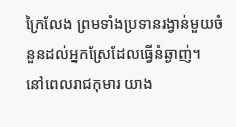ក្រៃលែង ព្រមទាំងប្រទានរង្វាន់មួយចំនួនដល់អ្នកស្រែដែលធ្វើនំឆ្ងាញ់។
នៅពេលរាជកុមារ យាង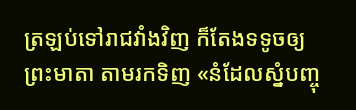ត្រឡប់ទៅរាជវាំងវិញ ក៏តែងទទូចឲ្យព្រះមាតា តាមរកទិញ «នំដែលស្នំបញ្ចុ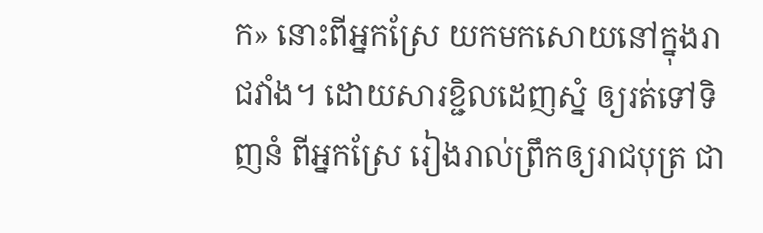ក» នោះពីអ្នកស្រែ យកមកសោយនៅក្នុងរាជវាំង។ ដោយសារខ្ជិលដេញស្នំ ឲ្យរត់ទៅទិញនំ ពីអ្នកស្រែ រៀងរាល់ព្រឹកឲ្យរាជបុត្រ ជា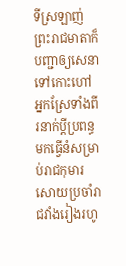ទីស្រឡាញ់ ព្រះរាជមាតាក៏បញ្ជាឲ្យសេនាទៅកោះហៅ អ្នកស្រែទាំងពីរនាក់ប្តីប្រពន្ធ មកធ្វើនំសម្រាប់រាជកុមារសោយប្រចាំរាជវាំងរៀងរហូ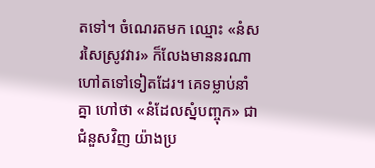តទៅ។ ចំណេរតមក ឈ្មោះ «នំសរសៃស្រូវវារ» ក៏លែងមាននរណាហៅតទៅទៀតដែរ។ គេទម្លាប់នាំគ្នា ហៅថា «នំដែលស្នំបញ្ចុក» ជាជំនួសវិញ យ៉ាងប្រ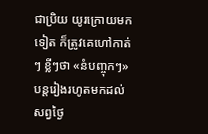ជាប្រិយ យូរក្រោយមកទៀត ក៏ត្រូវគេហៅកាត់ៗ ខ្លីៗថា «នំបញ្ចុកៗ» បន្តរៀងរហូតមកដល់សព្វថ្ងៃ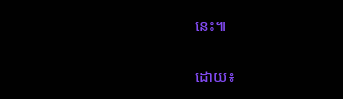នេះ៕

ដោយ៖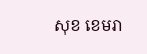សុខ ខេមរា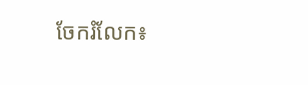ចែករំលែក៖